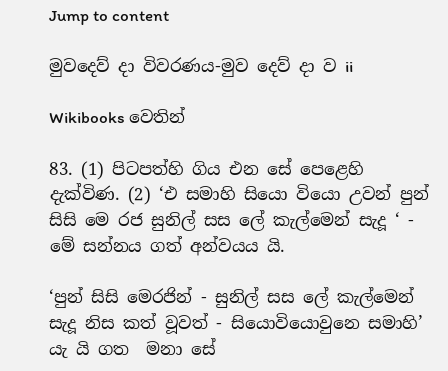Jump to content

මුවදෙව් ‍දා විවරණය-මුව දෙව් දා ව ii

Wikibooks වෙතින්

83. (1) පිටපත්හි ගිය එන සේ පෙළෙහි දැක්විණ. (2) ‘එ සමාහි සියො වියො උවන් පුන් සිසි මෙ රජ සුනිල් සස ලේ කැල්මෙන් සැදූ ‘ - මේ සන්නය ගත් අන්වයය යි.

‘පුන් සිසි මෙරජින් - සුනිල් සස ලේ කැල්මෙන් සැදූ නිස කත් වූවත් - සියොවියොවුනෙ සමාහි’ යැ යි ගත ‍ මනා සේ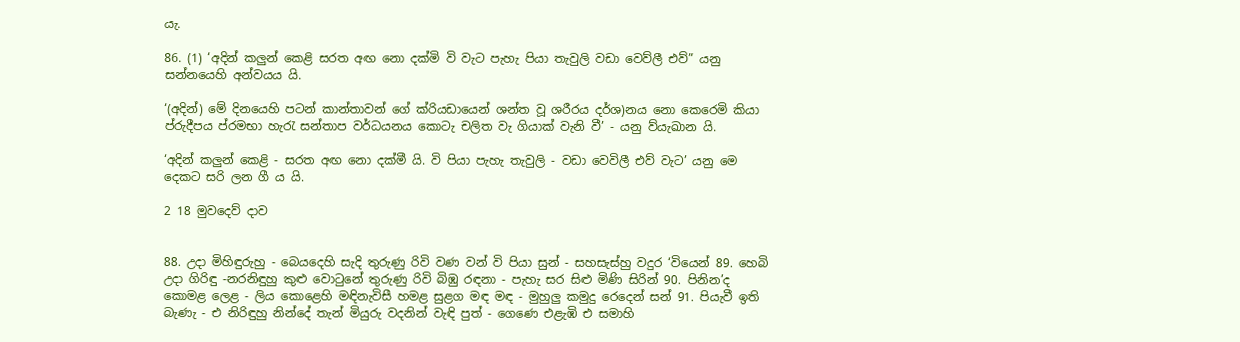යැ.

86. (1) ‘අදින් කලුන් කෙළි සරත අඟ නො දක්මි වි වැට පැහැ පියා තැවුලි වඩා වෙව්ලී එව්” යනු සන්න‍යෙහි අන්වයය යි.

‘(අදින්) මේ දිනයෙහි පටන් කාන්තාවන් ගේ ක්රියඩායෙන් ශන්ත වූ ශරීරය දර්ශ)නය නො කෙරෙමි කියා ප්රුදීපය ප්රමභා හැරැ සන්තාප වර්ධයනය කොටැ චලිත වැ ගියාක් වැනි වී’ - යනු ව්යැඛාන යි.

‘අදින් කලුන් කෙළි - සරත අඟ නො දක්මී යි. වි පියා පැහැ තැවුලි - වඩා වෙවිලී එව් වැට’ යනු මෙ දෙකට සරි ලන ගී ය යි.

2 18 මුවදෙව් දාව


88. උදා මිහිඳුරුහු - බෙයදෙහි සැදි තුරුණු රිවි වණ වන් වි පියා සුන් - සහසැස්හු වදුර ‘වියෙන් 89. හෙබි උදා ගිරිඳු -නරනිඳුහු කුළු වොටුනේ තුරුණු රිවි බිඹු රඳනා - පැහැ සර සිළු මිණි සිරින් 90. පිනින’ද කොමළ ලෙළ - ලිය කොළෙහි මඳිනැවිසී හමළ සුළග මඳ මඳ - මුහුලු කමුදු රෙදෙන් සන් 91. පියැවී ඉති බැණැ - එ නිරිඳුහු නින්දේ තැන් මියුරු වදනින් වැඳි පුත් - ගෙණෙ එළැඹි එ සමාහි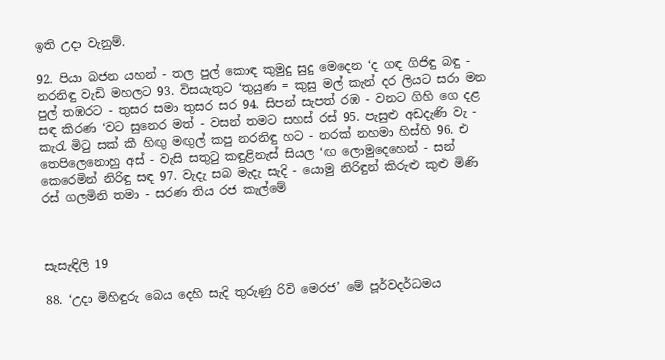ඉති උදා වැනුම්.

92. පියා බජන යහන් - තල පුල් කොඳ කුමුදු සුදු මෙදෙන ‘ද ගඳ ගිජිඳු බඳු - නරනිඳු වැඩි මහලට 93. විසයැතුට ‘තුයුණ = කුසු මල් කැන් දර ලියට සරා මන පුල් තඹරට - තුසර සමා තුසර සර 94. සිපන් සැපත් රඹ - වනට ගිහි ගෙ දළ සඳ කිරණ ‘වට සුනෙර මත් - වසන් තමට සහස් රස් 95. පැසුළු අ‍ඩදැණි වැ - කැරැ මිටු සක් කී හිඟු මඟුල් කපු නරනිඳු හට - නරක් නහමා හිස්හි 96. එ තෙපිලෙනොහු අස් - වැසි සතුටු කඳුළිනැස් සියල ‘ඟ ලොමුදෙහෙන් - සන් කෙරෙමින් නිරිඳු සඳ 97. වැදැ සබ මැදැ සැදි - යොමු නිරිඳුන් කිරුළු කුළු මිණි රස් ගලමිනි තමා - සරණ තිය රජ කැල්මේ



සැසැඳිලි 19

88. ‘උදා මිහිඳුරු බෙය දෙහි සැදි තුරුණු රිවි මෙරජ’ මේ පූර්වදර්ධමය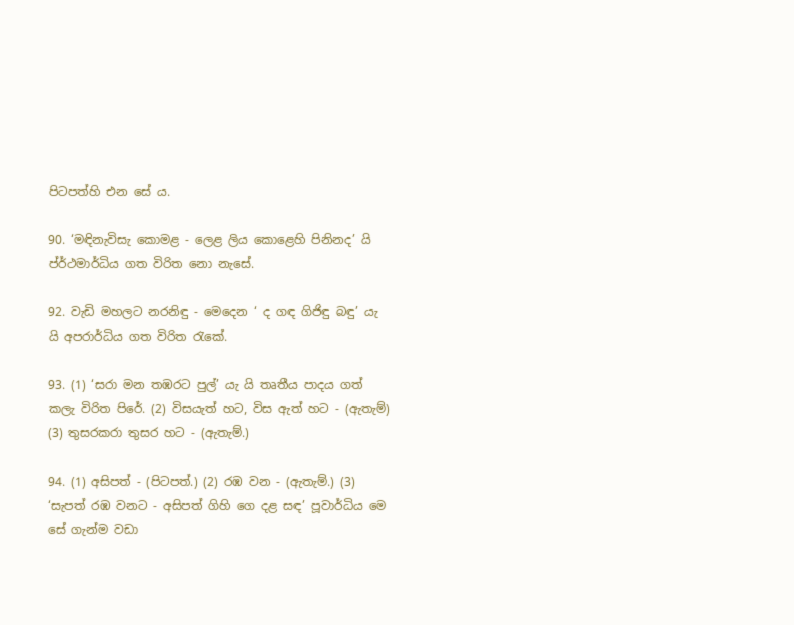පිටපත්හි එන සේ ය.

90. ‘මඳිනැවිසැ කොමළ - ලෙළ ලිය කොළෙහි පිනිනද’ යි ප්ර්ථමාර්ධිය ගත විරිත නො නැසේ.

92. වැඩි මහලට නරනිඳු - මෙදෙන ‘ ද ගඳ ගිජිඳු බඳු’ යැ යි අපරාර්ධිය ගත විරිත රැකේ.

93. (1) ‘සරා මන තඹරට පුල්’ යැ යි තෘතීය පාදය ගත් කලැ විරිත පිරේ. (2) විසයැත් හට, විස ඇත් හට - (ඇතැම්) (3) තුසරකරා තුසර හට - (ඇතැම්.)

94. (1) අසිපත් - (පිටපත්.) (2) රඹ වන - (ඇතැම්.) (3) ‘සැපත් රඹ වනට - අසිපත් ගිහි ගෙ දළ සඳ’ පූවාර්ධිය මෙ සේ ගැන්ම වඩා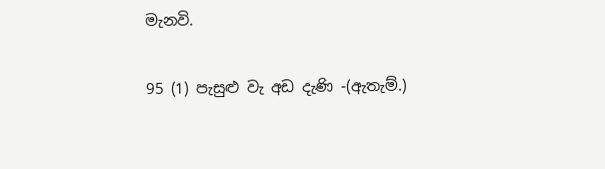මැනවි.

95 (1) පැසුළු වැ අඩ දැණි -(ඇතැම්.)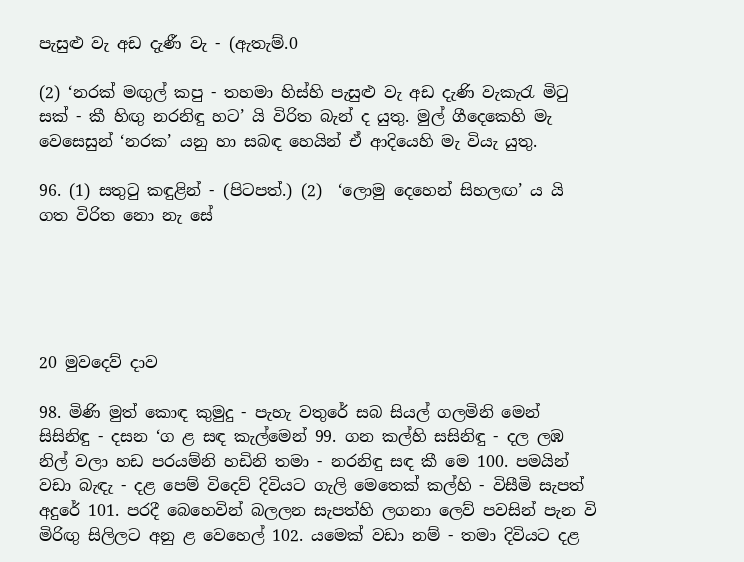පැසුළු වැ අඩ දැණී වැ - (ඇතැම්.0

(2) ‘නරක් මඟුල් කපු - තහමා හිස්හි පැසුළු වැ අඩ දැණි වැකැරැ මිටු සක් - කී හිඟු නරනිඳු හට’ යි විරිත බැන් ද යුතු. මුල් ගීදෙකෙහි මැ වෙසෙසුන් ‘නරක’ යනු හා සබඳ හෙයින් ඒ ආදියෙහි මැ වියැ යුතු.

96. (1) සතුටු කඳුළින් - (පිටපත්.) (2)  ‘ලොමු දෙහෙන් සිහලඟ’ ය යි ගත විරිත නො නැ සේ





20 මුවදෙව් දාව

98. මිණි මුත් කොඳ කුමුදු - පැහැ වතුරේ සබ සියල් ගලමිනි මෙන් සිසිනිඳු - දසන ‘ග ළ සඳ කැල්මෙන් 99. ගන කල්හි සසිනිඳු - දල ලඹ නිල් වලා හඩ පරයම්නි හඩිනි තමා - නරනිඳු සඳ කී මෙ 100. පමයින් වඩා බැඳැ - දළ පෙම් විදෙව් දිවියට ගැලි මෙතෙක් කල්හි - විසීමි සැපත් අදුරේ 101. පරදී බෙහෙවින් බලලන සැපත්හි ලගනා ලෙව් පවසින් පැන වි මිරිඟු සිලිලට අනු ළ වෙහෙල් 102. යමෙක් වඩා නම් - තමා දිවියට දළ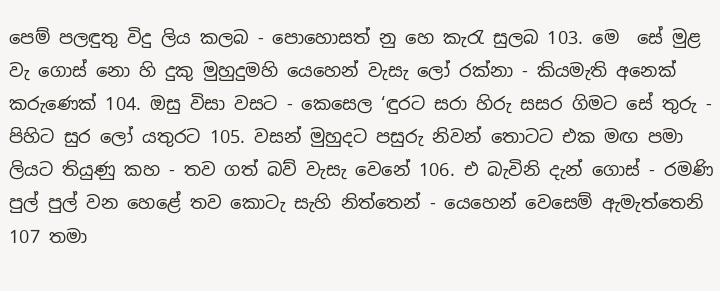පෙම් පලඳුතු විදු ලිය කලබ - පොහොසත් නු හෙ කැරැ සුලබ 103. මෙ ‍ සේ මුළ වැ ගොස් නො හි දුකු මුහුදුමහි යෙහෙන් වැසැ ලෝ රක්නා - කියමැති අනෙක් කරුණෙක් 104. ඔසු විසා වසට - කෙසෙල ‘ඳුරට සරා හිරු සසර ගිමට සේ තුරු - පිහිට සුර ලෝ යතුරට 105. වසන් මුහුදට පසුරු නිවන් තොටට එක මඟ පමා ලියට තියුණු කහ - තව ගත් බව් වැසැ වෙනේ 106. එ බැවිනි දැන් ගොස් - රමණි පුල් පුල් වන හෙළේ තව කොටැ සැහි නිත්තෙන් - යෙහෙන් වෙසෙම් ඇමැත්තෙනි 107 තමා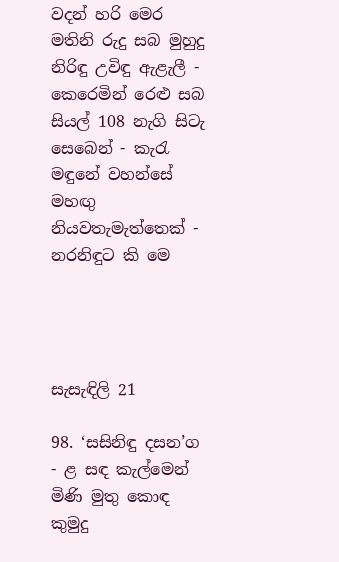වදන් හරි මෙර මතිනි රුදු සබ මුහුදු නිරිඳු උවිඳු ඇළැලී - කෙරෙමින් රෙළු සබ සියල් 108 නැගි සිටැ සෙබෙන් - කැරැ මඳුනේ වහන්සේ මහඟු නියවතැමැත්තෙක් - නරනිඳුට කි මෙ




සැසැඳිලි 21

98. ‘සසිනිඳු දසන’ග - ළ සඳ කැල්මෙන් මිණි මුතු කොඳ කුමුදු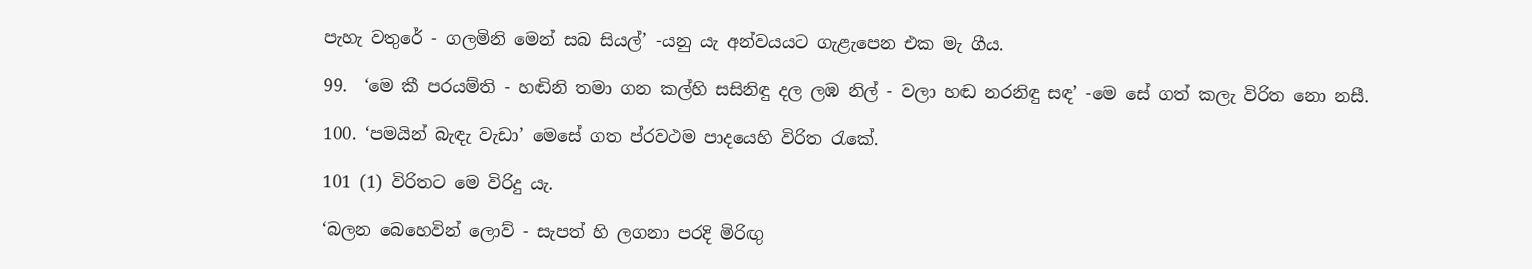පැහැ වතුරේ - ගලමිනි මෙන් සබ සියල්’ -යනු යැ අන්වයයට ගැළැපෙන එක මැ ගීය.

99.  ‘මෙ කී පරයම්ති - හඬිනි තමා ගන කල්හි සසිනිඳු දල ලඹ නිල් - වලා හඬ නරනිඳු සඳ’ -මෙ සේ ගත් කලැ විරිත නො නසී.

100. ‘පමයින් බැඳැ වැඩා’ මෙසේ ගත ප්රවථම පාදයෙහි විරිත රැකේ.

101 (1) විරිතට මෙ විරිදු යැ.

‘බලන බෙහෙවින් ලොව් - සැපත් හි ලගනා පරදි මිරිඟු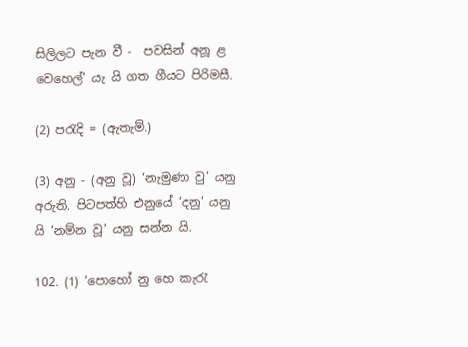සිලිලට පැන වී -  පවසින් අනූ ළ වෙහෙල්’ යැ යි ගත ගීයට පිරිමසී.

(2) පරැදි = (ඇතැම්.)

(3) අනු - (අනු වූ) ‘නැමුණා වු’ යනු අරුති. පිටපත්හි එනුයේ ‘දනු’ යනු යි ‘නම්න වූ’ යනු සන්න යි.

102. (1) ‘පොහෝ නු හෙ කැරැ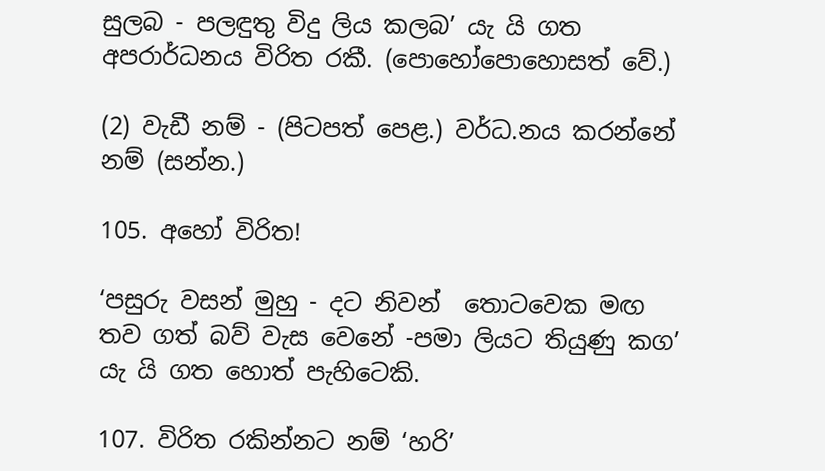සුලබ - පලඳුතු විදු ලිය කලබ’ යැ යි ගත අපරාර්ධනය විරිත රකී. (පොහෝපොහොසත් වේ.)

(2) වැඩී නම් - (පිටපත් පෙළ.) වර්ධ.නය කරන්නේ නම් (සන්න.)

105. අහෝ විරිත!

‘පසුරු වසන් මුහු - දට නිවන් ‍‍ තොටවෙක මඟ තව ගත් බව් වැස වෙනේ -පමා ලියට තියුණු කග’ යැ යි ගත හොත් පැහිටෙකි.

107. විරිත රකින්නට නම් ‘හරි’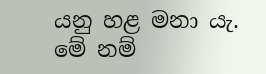යනු හළ මනා යැ. මේ නම්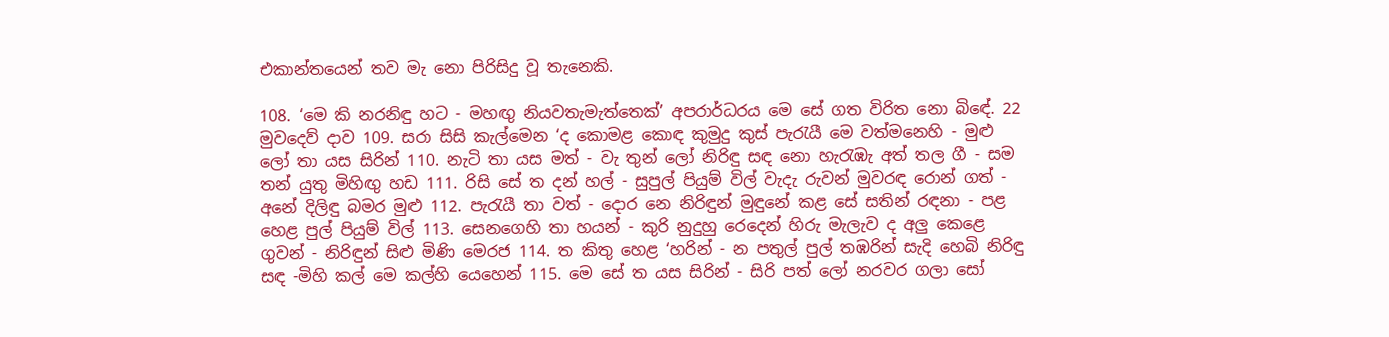එකාන්තයෙන් තව මැ නො පිරිසිදු වූ තැනෙකි.

108. ‘මෙ කි නරනිඳු හට - මහඟු නියවතැමැත්තෙක්’ අපරාර්ධරය මෙ සේ ගත විරිත නො බි‍ඳේ. 22 මුවදෙව් දාව 109. සරා සිසි කැල්මෙන ‘ද කොමළ කොඳ කුමුදු කුස් පැරැයී මෙ වත්මනෙහි - මුළු ලෝ තා යස සිරින් 110. නැටි තා යස මත් - වැ තුන් ලෝ නිරිඳු සඳ නො හැරැඹැ අත් තල ගී - සම තන් යුතු මිහිඟු හඩ 111. රිසි සේ ත දන් හල් - සුපුල් පියුම් විල් වැදැ රුවන් මුවරඳ රොන් ගත් - අනේ දිලිඳු බමර මුළු 112. පැරැයී තා වත් - දොර නෙ නිරිඳුන් මුඳුනේ කළ සේ සතින් රඳනා - පළ හෙළ පුල් පියුම් විල් 113. සෙ‍නගෙහි තා හයන් - කුරි නුදුහු රෙදෙන් හිරු මැලැව ද අලු කෙළෙ ගුවන් - නිරිඳුන් සිළු මිණි මෙරජ 114. ත කිතු හෙළ ‘හරින් - න පතුල් පුල් තඹරින් සැදි හෙබි නිරිඳු සඳ -මිහි කල් මෙ කල්හි යෙහෙන් 115. මෙ සේ ත යස සිරින් - සිරි පත් ලෝ නරවර ගලා සෝ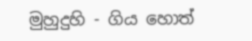මුහුදුහි - ගිය හොත්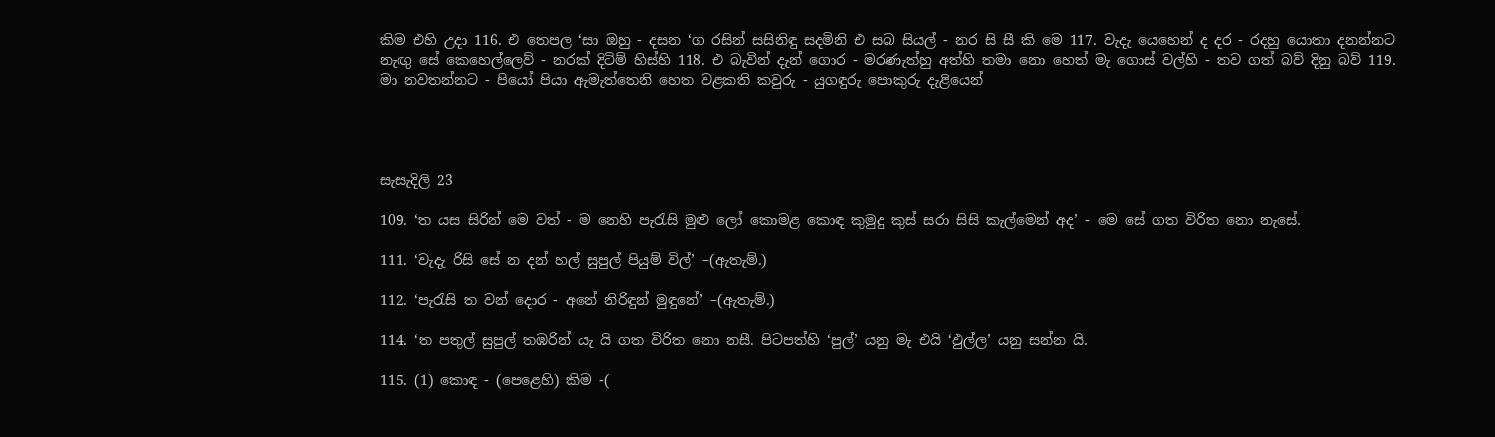කිම එහි උදා 116. එ තෙපල ‘සා ඔහු - දසන ‘ග රසින් සසිනිඳු සදමිනි එ සබ සියල් - නර සි සී කි මෙ 117. වැදැ යෙහෙන් ද දර - රදහු යොතා දනන්නට නැඟු සේ කෙහෙල්ලෙව් - නරක් දිටිම් හිස්හි 118. එ බැවින් දැන් ගොර - මරණැත්හු අත්හි තමා නො හෙත් මැ ගොස් වල්හි - තව ගත් බව් දිනු බව් 119. මා නවතන්නට - පියෝ පියා ඇමැත්තෙනි හෙත වළකති කවුරු - යුගඳුරු පොකුරු දැළියෙන්




සැසැදිලි 23

109. ‘ත යස සිරින් මෙ වත් - ම නෙහි පැරැසි මුළු ලෝ කොමළ කොඳ කුමුදු කුස් සරා සිසි කැල්මෙන් අද’ - මෙ සේ ගත විරිත නො නැසේ.

111. ‘වැදැ රිසි සේ න දන් හල් සුපුල් පියුම් විල්’ –(ඇතැම්.)

112. ‘පැරැසි ත වන් දොර - අනේ නිරිඳුන් මුඳුනේ’ –(ඇතැම්.)

114. ‘ත පතුල් සුපුල් තඹරින් යැ යි ගත විරිත නො නසී. පිටපත්හි ‘පුල්’ යනු මැ එයි ‘ඵුල්ල’ යනු සන්න යි.

115. (1) කොඳ - (පෙළෙහි) කිම -(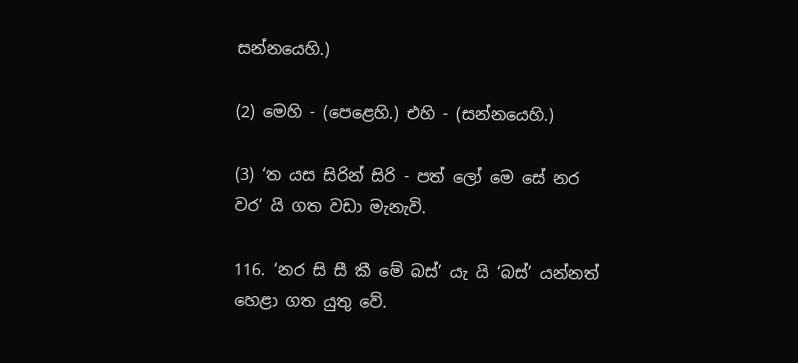සන්නයෙහි.)

(2) මෙහි - (පෙළෙහි.) එහි - (සන්නයෙහි.)

(3) ‘ත යස සිරින් සිරි - පත් ලෝ මෙ සේ නර වර’ යි ගත වඩා මැනැවි.

116. ‘නර සි සී කී මේ බස්’ යැ යි ‘බස්’ යන්නත් හෙළා ගත යුතු වේ.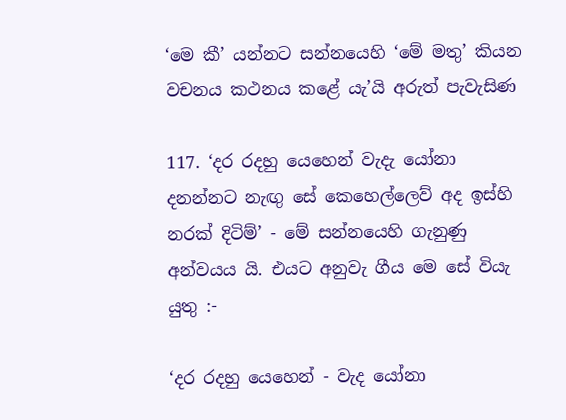‘මෙ කී’ යන්නට සන්නයෙහි ‘මේ මතු’ කියන වචනය කථනය කළේ යැ’යි අරුත් පැවැසිණ

117. ‘දර රදහු යෙහෙන් වැදැ යෝනා දනන්නට නැඟු සේ කෙහෙල්ලෙව් අද ඉස්හි නරක් දිටිම්’ - මේ සන්නයෙහි ගැනුණු අන්වයය යි. එයට අනුවැ ගීය මෙ සේ වියැ යුතු :-

‘දර රදහු යෙහෙන් - වැද යෝනා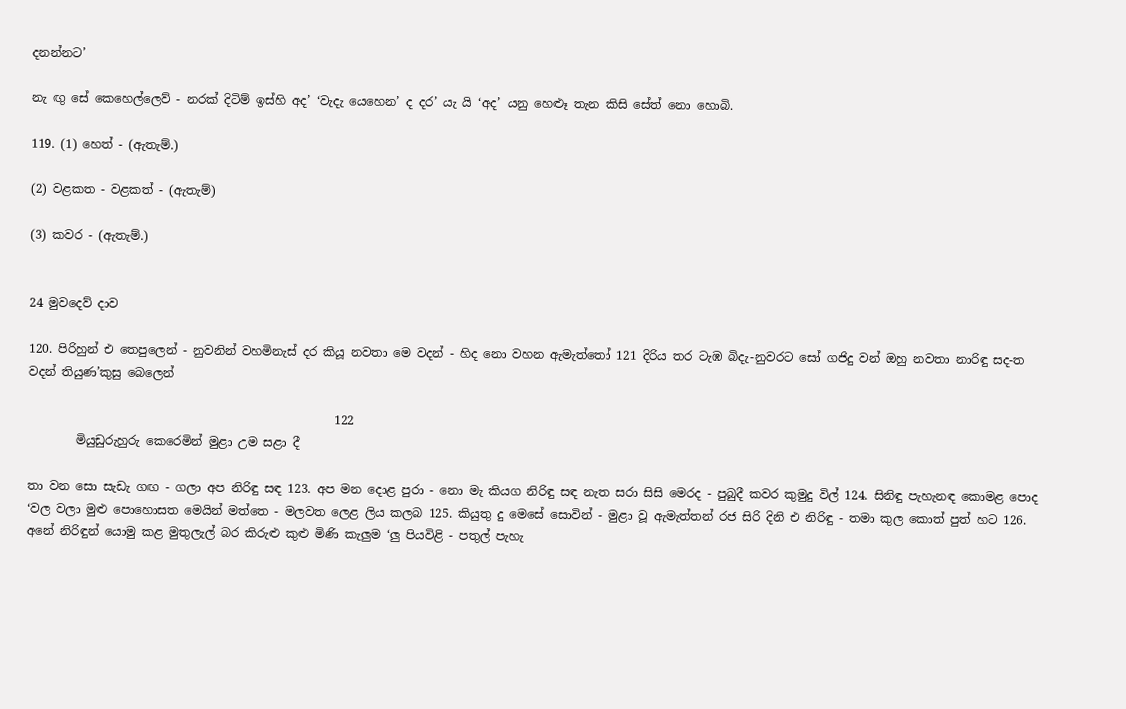දනන්නට’

නැ ඟු සේ කෙහෙල්ලෙව් - නරක් දිටිම් ඉස්හි අද’ ‘වැදැ යෙහෙන’ ද දර’ යැ යි ‘අද’ යනු හෙළූ තැන කිසි සේත් නො හොබි.

119. (1) හෙත් - (ඇතැම්.)

(2) වළකත - වළකත් - (ඇතැම්)

(3) කවර - (ඇතැම්.)


24 මුවදෙව් දාව

120. පිරිහුන් එ තෙපුලෙන් - නුවනින් වහමිනැස් දර කියූ නවතා මෙ වදන් - හිද නො වහන ඇමැ‍ත්තෝ 121 දිරිය තර ටැඹ බිදැ-නුවරට සෝ ගජිදු වන් ඔහු නවතා නාරිඳු සද-ත වදන් තියුණ’කුසු බෙලෙන්

                                                   122
        මියුඩුරුහුරු කෙරෙමින් මුළා උම සළා දී

තා වන සො සැඩැ ගඟ - ගලා අප නිරිඳු සඳ 123. අප මන දොළ පුරා - නො මැ කියග නිරිඳු සඳ නැත සරා සිසි මෙරද - පුබුදී කවර කුමුදු විල් 124. සිනිඳු පැහැනඳ කොමළ පොද ‘වල වලා මුළු පොහොසත මෙයින් මත්තෙ - මලවත ලෙළ ලිය කලබ 125. කියුතු දු මෙසේ සොවින් - මුළා වූ ඇමැත්තන් රජ සිරි දිනි එ නිරිඳු - තමා කුල කොත් පුත් හට 126. අනේ නිරිඳුන් යොමු කළ මුතුලැල් බර කිරුළු කුළු මිණි කැලුම ‘ලු පියවිළි - පතුල් පැහැ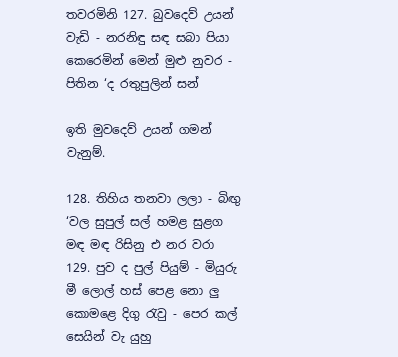තවරමිනි 127. බුවදෙව් උයන් වැඩි - නරනිඳු සඳ සබා පියා කෙරෙමින් මෙන් මුළු නුවර - පිතින ‘ද රතුපුලින් සන්

ඉති මුවදෙව් උයන් ගමන් වැනුම්.

128. තිහිය තනවා ලලා - බිඟු ‘වල සුපුල් සල් හමළ සුළග මඳ මඳ රිසිනු එ නර වරා 129. පුව ද පුල් පියුම් - මියුරු මී ලොල් හස් පෙළ නො ලු කොමළෙ දිගු රැවු - පෙර කල් සෙයින් වැ යුහු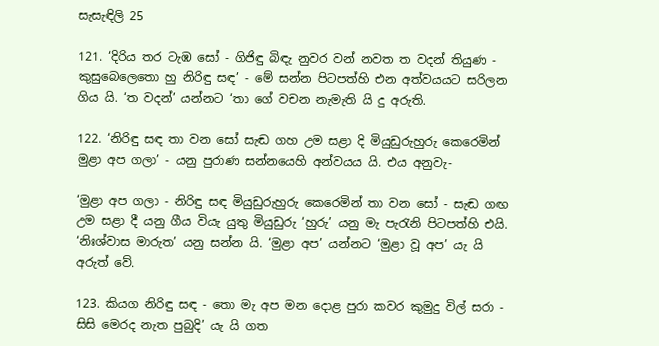සැසැඳිලි 25

121. ‘දිරිය තර ටැඹ සෝ - ගිජිඳු බිඳැ නුවර වන් නවත ත වදන් තියුණ - කුසුබෙලෙතො හු නිරිඳු සඳ’ - මේ සන්න පිටපත්හි එන අත්වයයට සරිලන ගිය යි. ‘ත වදන්’ යන්නට ‘තා ගේ වචන නැමැති යි දු අරුති.

122. ‘නිරිඳු සඳ තා වන සෝ සැඬ ගහ උම සළා දි මියුඩුරුහුරු කෙරෙමින් මුළා අප ගලා’ - යනු පුරාණ සන්නයෙහි අන්වයය යි. එය අනුවැ-

‘මුළා අප ගලා - නිරිඳු සඳ මියුඩුරුහුරු කෙරෙමින් තා වන සෝ - සැඬ ගඟ උම සළා දී යනු ගීය වියැ යුතු මියුඩුරු ‘හුරු’ යනු මැ පැරැනි පිටපත්හි එයි. ‘නිඃශ්වාස මාරුත’ යනු සන්න යි. ‘මුළා අප’ යන්නට ‘මුළා වූ අප’ යැ යි අරුත් වේ.

123. කියග නිරිඳු සඳ - තො මැ අප මන දොළ පුරා කවර කුමුදු විල් සරා - සිසි මෙරද නැත පුබුදි’ යැ යි ගත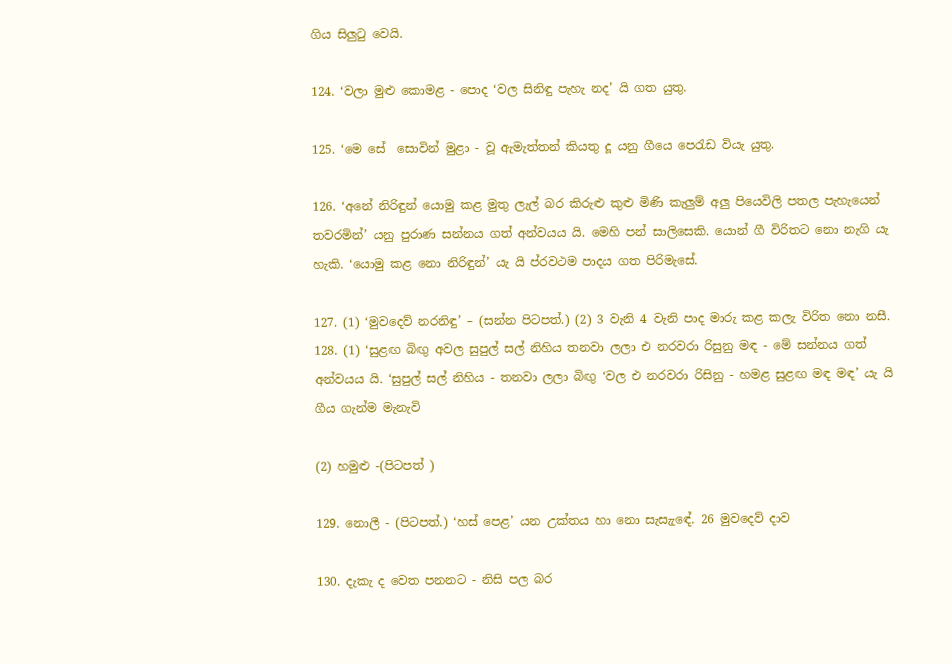ගිය සිලුටු වෙයි.

124. ‘වලා මුළු කොමළ - පොද ‘වල සිනිඳු පැහැ නද’ යි ගත යුතු.

125. ‘මෙ සේ ‍ සොවින් මුළා - වූ ඇමැත්තන් කියතු දූ යනු ගීයෙ පෙරැඩ වියැ යුතු.

126. ‘අනේ නිරිඳුන් යොමු කළ මුතු ලැල් බර කිරුළු කුළු මිණි කැලුම් අලු පියෙවිලි පතල පැහැයෙන් තවරමින්’ යනු පුරාණ සන්නය ගත් අන්වයය යි. මෙහි පන් සාලිසෙකි. යොන් ගී විරිතට නො නැගි යැ හැකි. ‘යොමු කළ නො නිරිඳුන්’ යැ යි ප්රවථම පාදය ගත පිරිමැසේ.

127. (1) ‘මුවදෙව් නරනිඳු’ – (සන්න පිටපත්.) (2) 3 වැනි 4 වැනි පාද මාරු කළ කලැ විරිත නො නසී. 128. (1) ‘සුළඟ බිඟු අවල සුපුල් සල් නිහිය තනවා ලලා එ නරවරා රිසුනු මඳ - මේ සන්නය ගත් අන්වයය යි. ‘සුපුල් සල් නිහිය - තනවා ලලා බිඟු ‘වල එ නරවරා රිසිනු - හමළ සුළඟ මඳ මඳ’ යැ යි ගීය ගැන්ම මැනැවි

(2) හමුළු -(පිටපත් )

129. නොලී - (පිටපත්.) ‘හස් පෙළ’ යන උක්තය හා නො සැසැ‍ැඳේ. 26 මුවදෙව් දාව

130. දැකැ ද වෙත පනනට - නිසි පල බර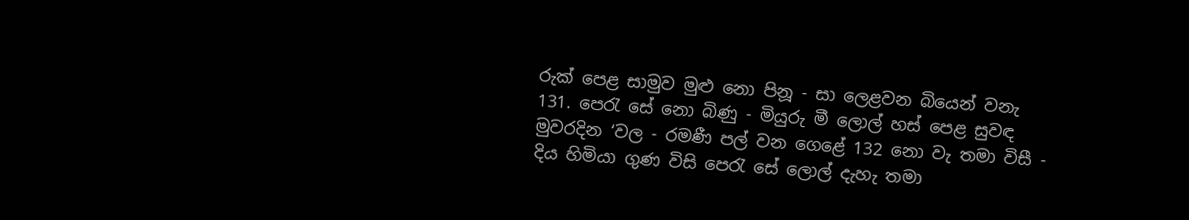රුක් පෙළ සාමුව මුළු නො පිනූ - සා ලෙළවන බියෙන් වනැ 131. පෙරැ සේ නො බිණු - මියුරු මී ලොල් හස් පෙළ සුවඳ මුවරදින ‘වල - රමණී පල් වන ගෙළේ 132 නො වැ තමා විසී - දිය හිමියා ගුණ විසි පෙරැ සේ ලොල් දැහැ තමා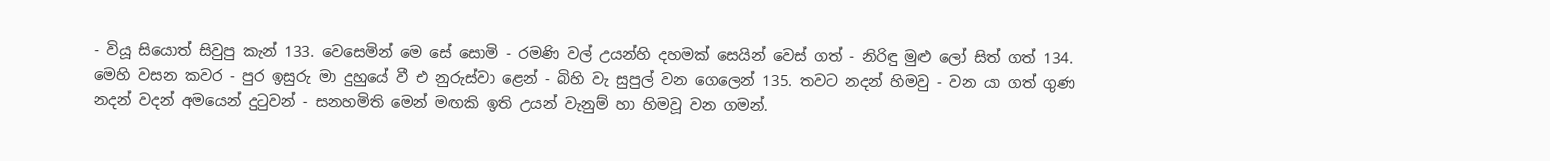- වියූ සියොත් සිවුපු කැන් 133. වෙසෙමින් මෙ සේ සොමි - රමණි වල් උයන්හි දහමක් සෙයින් වෙස් ගත් - නිරිඳු මුළු ලෝ සිත් ගත් 134. මෙහි වසන කවර - පුර ඉසුරු මා දුහුයේ වී එ නුරුස්වා ළෙන් - බිහි වැ සුපුල් වන ගෙලෙන් 135. තවට නදන් හිමවු - වන යා ගත් ගුණ නදන් වදන් අමයෙන් දුටුවන් - සනහමිති මෙන් මඟකි ඉති උයන් වැනුම් හා හිමවූ වන ගමන්.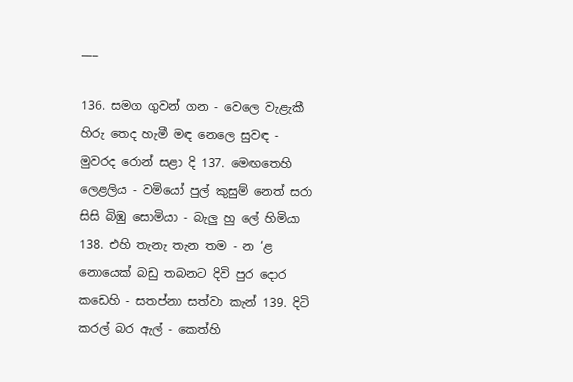___

136. සමග ගුවන් ගන - වෙලෙ වැළැකී හිරු තෙද හැමී මඳ නෙලෙ සුවඳ - මුවරද රොන් සළා දි 137. මෙඟතෙහි ලෙළලිය - වමියෝ පුල් කුසුම් නෙත් සරා සිසි බිඹු සොමියා - බැලු හු ලේ හිමියා 138. එහි තැනැ තැන තම - න ‘ළ නොයෙක් බඩු තබනට දිවි පුර දොර කඩෙහි - සතප්නා සත්වා කැන් 139. දිටි කරල් බර ඇල් - කෙත්හි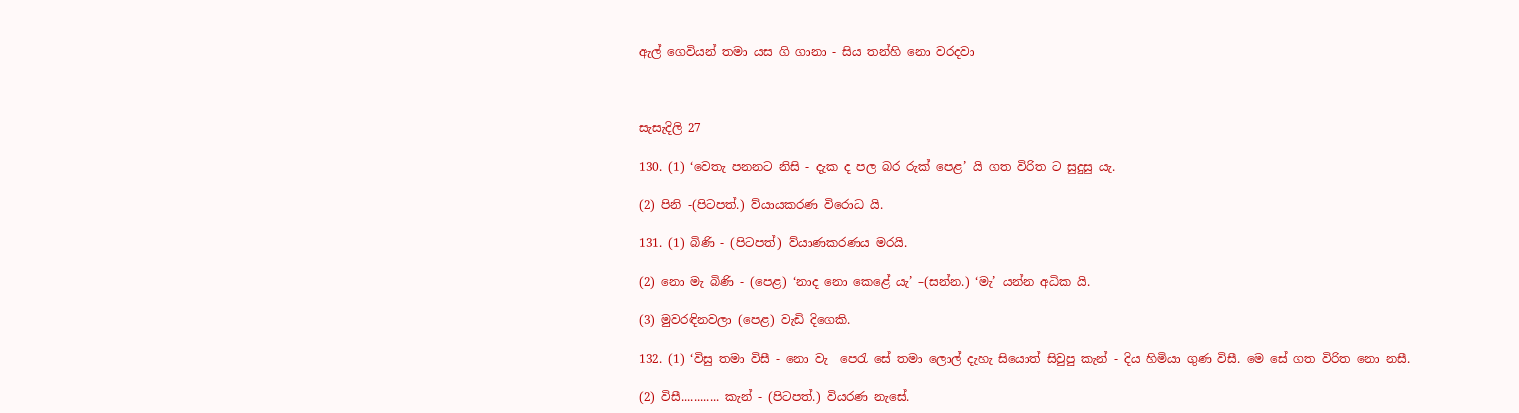ඇල් ගෙවියන් තමා යස ගි ගානා - සිය තන්හි නො වරදවා



සැසැදිලි 27

130. (1) ‘වෙතැ පනනට නිසි - දැක ද පල බර රුක් පෙළ’ යි ගත විරිත ට සුදුසු යැ.

(2) පිනි -(පිටපත්.) ව්යායකරණ විරොධ යි.

131. (1) බිණි - (පිටපත්) ව්යාණකරණය මරයි.

(2) නො මැ බිණි - (පෙළ) ‘නාද නො කෙළේ යැ’ –(සන්න.) ‘මැ’ යන්න අධික යි.

(3) මුවරඳිනවලා (පෙළ) වැඩි දිගෙකි.

132. (1) ‘විසු තමා විසී - නො වැ ‍ පෙරැ සේ තමා ලොල් දැහැ සියොත් සිවුපු කැන් - දිය හිමියා ගුණ විසී. මෙ සේ ගත විරිත නො නසී.

(2) විසී............ කැන් - (පිටපත්.) වියරණ නැසේ.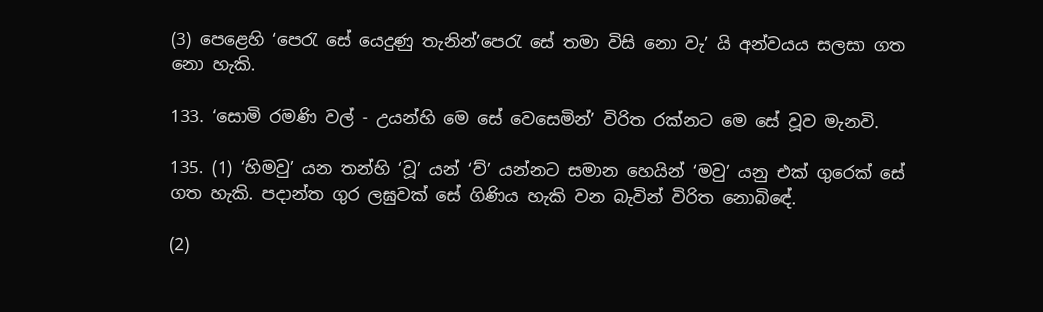(3) පෙළෙහි ‘පෙරැ සේ යෙදුණු තැනින්’පෙරැ සේ තමා විසි නො වැ’ යි අන්වයය සලසා ගත නො හැකි.

133. ‘සොමි රමණි වල් - උයන්හි මෙ සේ වෙසෙමින්’ විරිත රක්නට මෙ‍ සේ වූව මැනවි.

135. (1) ‘හිමවු’ යන තන්හි ‘වූ’ යන් ‘ව්’ යන්නට සමාන හෙයින් ‘මවු’ යනු එක් ගුරෙක් සේ ගත හැකි. පදාන්ත ගුර ලඝුවක් සේ ගිණිය හැකි වන බැවින් විරිත නොබි‍ඳේ.

(2)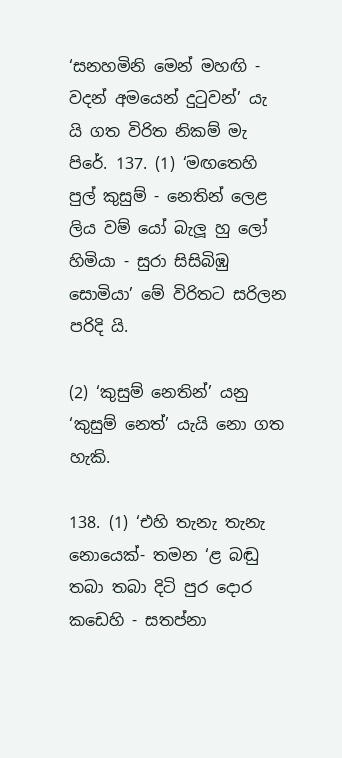‘සනහමිනි මෙන් මහඟි - වදන් අමයෙන් දුටුවන්’ යැ යි ගත විරිත නිකම් මැ පිරේ. 137. (1) ‘මඟතෙහි පුල් කුසුම් - නෙතින් ලෙළ ලි‍ය වම් යෝ බැලූ හු ලෝ හිමියා - සුරා සිසිබිඹු සොමියා’ මේ විරිතට සරිලන පරිදි යි.

(2) ‘කුසුම් නෙතින්’ යනු ‘කුසුම් නෙත්’ යැයි නො ගත හැකි.

138. (1) ‘එහි තැනැ තැනැ නොයෙක්- තමන ‘ළ බඬු තබා තබා දිටි පුර දොර කඩෙහි - සතප්නා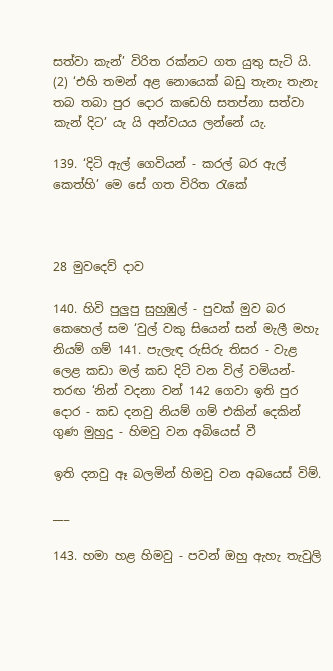සත්වා කැන්’ විරිත රක්නට ගත යුතු සැටි යි. (2) ‘එහි තමන් අළ නොයෙක් බඩු තැනැ තැනැ තබ තබා පුර දොර කඩෙහි සතප්නා සත්වා කැන් දිට’ යැ යි අන්වයය ලන්නේ යැ.

139. ‘දිටි ඇල් ගෙවියන් - කරල් බර ඇල් කෙත්හි’ මෙ සේ ගත විරිත රැකේ



28 මුවදෙව් දාව

140. හිවි පුලුපු සුහුඹුල් - පුවක් මුව බර කෙහෙල් සම ‘වුල් වකු සියෙන් සන් මැලී මහැ නියම් ගම් 141. පැලැඳ රුසිරු තිසර - වැළ ලෙළ කඩා මල් කඩ දිටි වන විල් වමියන්- තරඟ ‘නින් වදනා වන් 142 ගෙවා ඉති පුර දොර - කඩ දනවු නියම් ගම් එකින් දෙකින් ගුණ මුහුදු - හිමවු වන අබියෙස් වී

ඉති දනවු ඈ බලමින් හිමවු වන අබයෙස් විම්.

___

143. හමා හළ හිමවු - පවන් ඔහු ඇහැ තැවුලි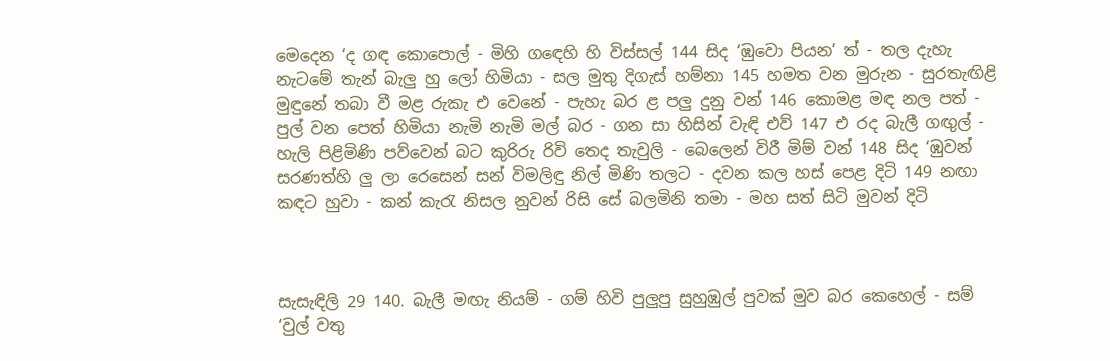මෙදෙන ‘ද ගඳ කොපොල් - මිහි ග‍ඳෙහි හි විස්සල් 144 සිද ‘ඹුවො පියන’ ත් - තල දැහැ නැටමේ තැන් බැලු හු ලෝ හිමියා - සල මුතු දිගැස් හම්නා 145 හමත වන මුරුන - සුරතැඟිළි මුඳුනේ තබා වී මළ රුකැ එ වෙනේ - පැහැ බර ළ පලු දුනු වන් 146 කොමළ මඳ නල පත් - පුල් වන පෙත් හිමියා නැමි නැමි මල් බර - ගන සා හිසින් වැඳි එව් 147 එ රද බැලී ගඟුල් - හැලි පිළිමිණි පව්වෙන් බට කුරිරු රිවි තෙද තැවුලි - බෙලෙන් විරී මිම් වන් 148 සිද ‘ඹුවන් සරණත්හි ලු ලා රෙසෙන් සන් විමලිඳු නිල් මිණි තලට - දවන කල හස් පෙළ දිටි 149 නඟා කඳට හුවා - කන් කැරැ නිසල නුවන් රිසි සේ බලමිනි තමා - මහ සත් සිටි මුවන් දිටි



සැසැඳිලි 29 140. බැලී මඟැ නියම් - ගම් හිවි පුලුපු සුහුඹුල් පුවක් මුව බර කෙහෙල් - සම් ‘වුල් වතු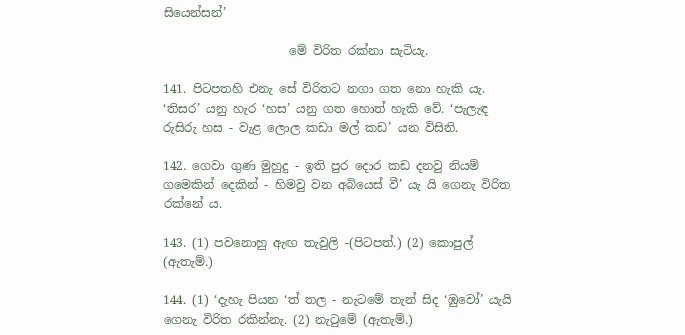සියෙන්සන්’

                     මේ විරිත රක්නා සැටියැ.

141. පිටපතහි එනැ සේ විරිතට නගා ගත නො හැකි යැ. ‘තිසර’ යනු හැර ‘හස’ යනු ගත හොත් හැකි වේ. ‘පැලැඳ රුසිරු හස - වැළ ලොල කඩා මල් කඩ’ යන විසිනි.

142. ගෙවා ගුණ මුහුදු - ඉති පුර දොර කඩ දනවු නියම් ගමෙකින් දෙකින් - හිමවු වන අබියෙස් වී’ යැ යි ගෙනැ විරිත රක්නේ ය.

143. (1) පවනොහු ඇඟ තැවුලි -(පිටපත්.) (2) කොපුල් (ඇතැම්.)

144. (1) ‘දැහැ පියන ‘ත් තල - නැටමේ තැන් සිද ‘ඹුවෝ’ යැයි ගෙනැ විරිත රකින්නැ. (2) නැටුමේ (ඇතැම්.)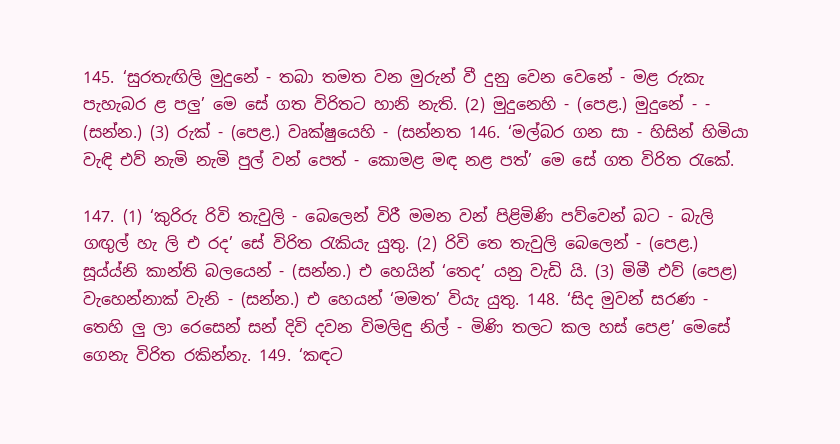145. ‘සුරතැඟිලි මුදුනේ - තබා තමත වන මුරුන් වී දුනු ව‍ෙන වෙනේ - මළ රුකැ පැහැබර ළ පලු’ මෙ සේ ගත විරිතට හානි නැති. (2) මුදුනෙහි - (පෙළ.) මුදුනේ - - (සන්න.) (3) රුක් - (පෙළ.) වෘක්ෂුයෙහි - (සන්නත 146. ‘මල්බර ගන සා - හිසින් හිමියා වැඳි එව් නැමි නැමි පුල් වන් පෙත් - කොමළ මඳ නළ පත්’ මෙ සේ ගත විරිත රැකේ.

147. (1) ‘කුරිරු රිවි තැවුලි - බෙලෙන් විරී මමන වන් පිළිමිණි පව්වෙන් බට - බැලි ගඟුල් හැ ලි එ රද’ සේ විරිත රැකියැ යුතු. (2) රිවි තෙ තැවුලි බෙලෙන් - (පෙළ.) සූය්ය්නි කාන්ති බලයෙන් - (සන්න.) එ හෙයින් ‘තෙද’ යනු වැඩි යි. (3) මිමී එව් (පෙළ) වැහෙන්නාක් වැනි - (සන්න.) එ හෙයන් ‘මමත’ වියැ යුතු. 148. ‘සිද මුවන් සරණ - තෙහි ලු ලා රෙසෙන් සන් දිවි දවන විමලිඳු නිල් - මිණි තලට කල හස් පෙළ’ මෙසේ ගෙනැ විරිත රකින්නැ. 149. ‘කඳට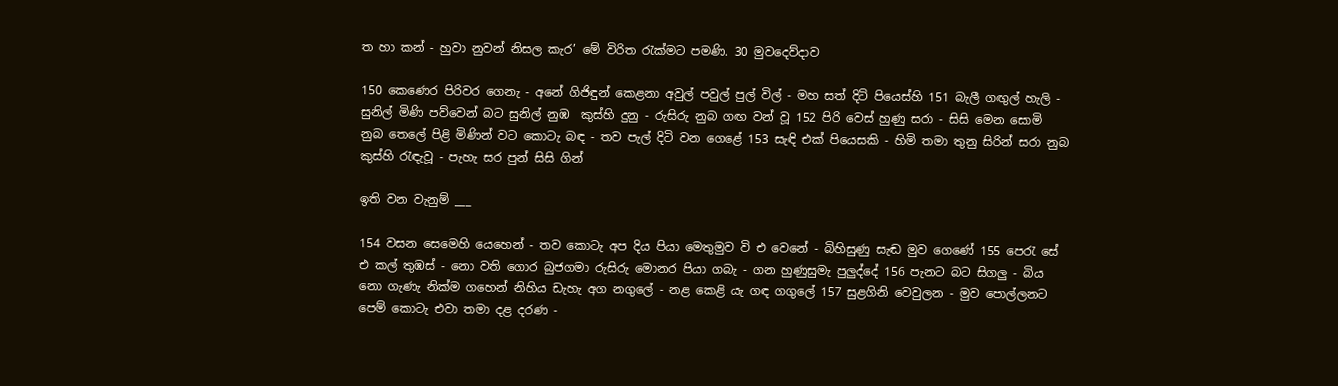ත හා කන් - හුවා නුවන් නිසල කැර’ මේ විරිත රැක්මට පමණි. 30 මුවදෙව්දාව

150 කෙණෙර පිරිවර ගෙනැ - අනේ ගිජිඳුන් කෙළනා අවුල් පවුල් පුල් විල් - මහ සත් දිටි පියෙස්හි 151 බැලී ගඟුල් හැලි - සුනිල් මිණි පව්වෙන් බට සුනිල් නුඹ ‍ කුස්හි දුනු - රුසිරු නුබ ගඟ වන් වූ 152 පිරි වෙස් හුණු සරා - සිසි මෙන සොමි ‍ නුබ තෙලේ පිළි මිණින් වට කොටැ බඳ - තව පැල් දිටි වන ගෙළේ 153 සැඳි එක් පියෙසකි - හිමි තමා තුනු සිරින් සරා නුබ කුස්හි රැඳැවූ - පැහැ සර පුන් සිසි ගින්

ඉති වන වැනුම් ___

154 වසන සෙමෙහි යෙහෙන් - තව කොටැ අප දිය පියා මෙතුමුව වි එ වෙනේ - බිහිසුණු සැඬ මුව ගෙණේ 155 පෙරැ සේ එ කල් තුඹස් - නො වති ගොර බුජගමා රුසිරු මොනර පියා ගබැ - ගන හුණුසුමැ පුලුද්දේ 156 පැනට බට සිගලු - බිය නො ගැණැ නික්ම ගහෙන් නිහිය ඩැහැ අග නගුලේ - නළ කෙළි යැ ගඳ ගගුලේ 157 සුළගිනි වෙවුලන - මුව පොල්ලනට පෙම් කොටැ එවා තමා දළ දරණ -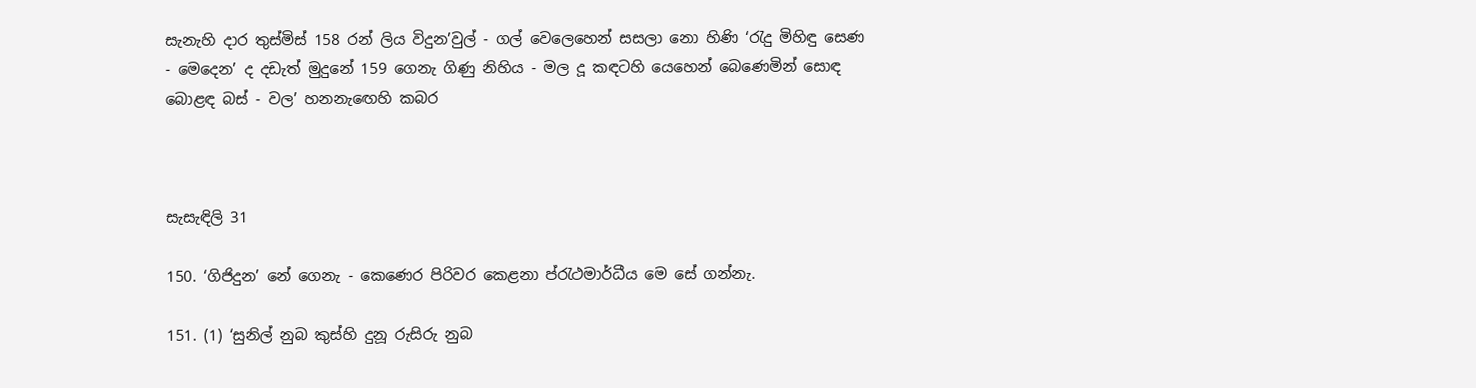සැනැහි දාර තුස්මිස් 158 රන් ලිය විදුන’වුල් - ගල් වෙලෙහෙන් සසලා නො හිණි ‘රැදු මිහිඳු සෙණ - මෙදෙන’ ද දඩැත් මුදුනේ 159 ගෙනැ ගිණු නිහිය - මල දූ කඳටහි යෙහෙන් බෙණෙමින් සොඳ බොළඳ බස් - වල’ හනනැ‍ඟෙහි කබර



සැසැඳිලි 31

150. ‘ගිජිදුන’ නේ ගෙනැ - කෙණෙර පිරිවර කෙළනා ප්රැථමාර්ධීය මෙ සේ ගන්නැ.

151. (1) ‘සුනිල් නුබ කුස්හි දුනූ රුසිරු නුබ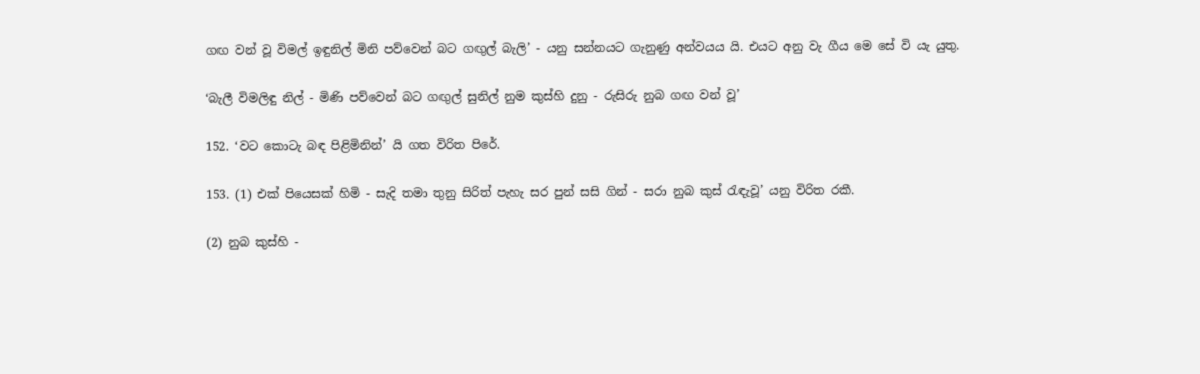ගඟ වන් වූ විමල් ඉඳුනිල් මිනි පව්වෙන් බට ගඟුල් බැලි’ - යනු සන්නයට ගැනුණු අන්වයය යි. එයට අනු වැ ගීය මෙ‍ සේ වි යැ යුතු.

‘බැලී විමලිඳු නිල් - මිණි පව්වෙන් බට ගඟුල් සුනිල් නුම කුස්හි දුනු - රුසිරු නුබ ගඟ වන් වූ’

152. ‘වට කොටැ බඳ පිළිමිනින්’ යි ගත විරිත පිරේ.

153. (1) එක් පියෙසක් හිමි - සැදි තමා තුනු සිරිත් පැහැ සර පුන් සසි ගින් - සරා නුබ කුස් රැඳැවූ’ යනු විරිත රකී.

(2) නුබ කුස්හි -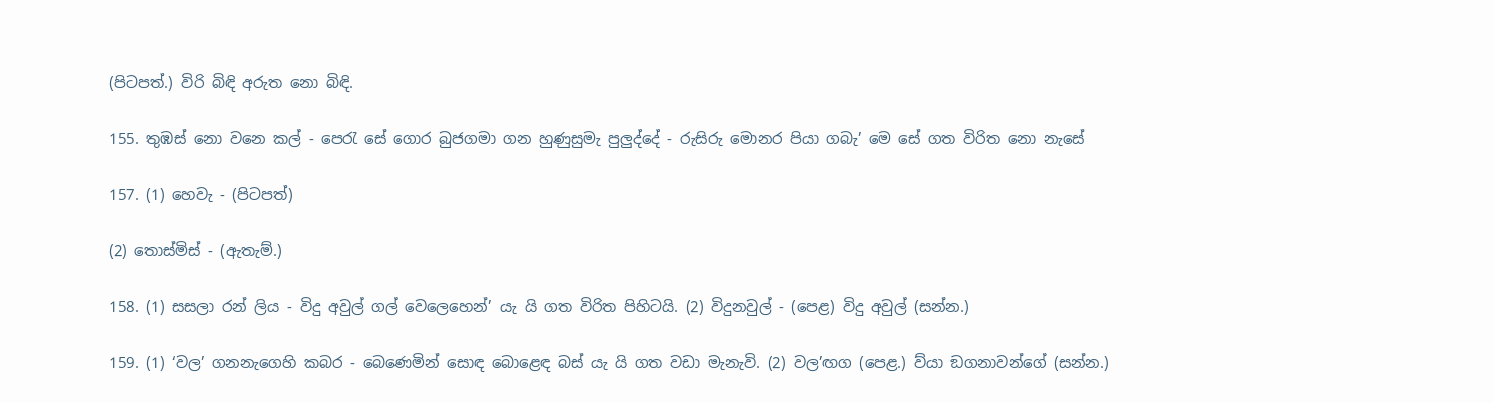(පිටපත්.) විරි බිඳි අරුත නො බිඳි.

155. තුඹස් නො වනෙ කල් - පෙරැ සේ ගොර බුජගමා ගන හුණුසුමැ පුලුද්දේ - රුසිරු මොනර පියා ගබැ’ මෙ සේ ගත විරිත නො නැසේ

157. (1) හෙවැ - (පිටපත්)

(2) තොස්මිස් - (ඇතැම්.)

158. (1) සසලා රන් ලිය - විදු අවුල් ගල් වෙලෙහෙන්’ යැ යි ගත විරිත පිහිටයි. (2) විදුනවුල් - (පෙළ) විදු අවුල් (සන්න.)

159. (1) ‘වල’ ගනනැගෙහි කබර - බෙණෙමින් සොඳ බොළෙඳ බස් යැ යි ගත වඩා මැනැවි. (2) වල’ඟග (පෙළ.) ව්යා ඞගනාවන්ගේ (සන්න.)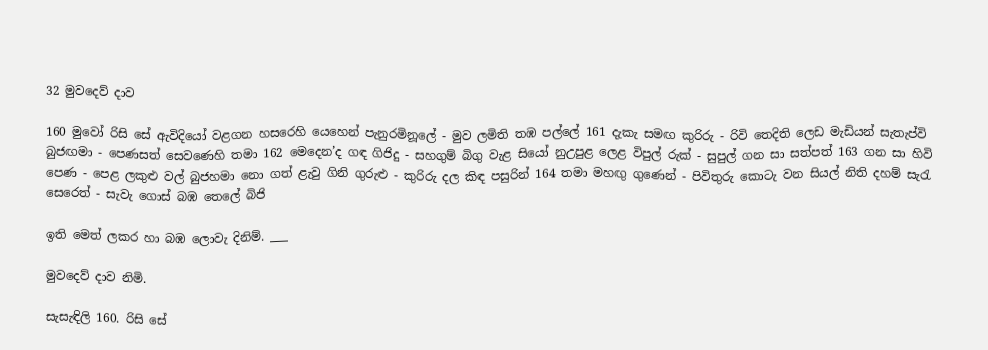32 මුවදෙව් දාව

160 මුවෝ රිසි සේ ඇවිදියෝ වළගන හසරෙහි යෙහෙන් පැනුරමිනූලේ - මුව ලමිති තඹ පල්ලේ 161 දැකැ සමඟ කුරිරු - රිවි තෙදිති ලෙඩ මැඩියන් සැතැප්වි බුජඟමා - පෙණසත් සෙවණෙහි තමා 162 මෙදෙන’ද ගඳ ගිජිදු - සහගුම් බිගු වැළ සියෝ නුඋපුළ ලෙළ විපුල් රුක් - සුපුල් ගන සා සත්පත් 163 ගන සා හිවි පෙණ - පෙළ ලකුළු වල් බුජහමා නො ගත් ළැවු ගිනි ගුරුළු - කුරිරු දල කිඳ පසුරින් 164 තමා මහඟු ගුණෙන් - පිවිතුරු කොටැ වන සියල් නිති දහම් සැරැ සෙරෙත් - සැවැ ගොස් බඹ තෙලේ බිජි

ඉති මෙත් ලකර හා බඹ ලොවැ දිනිම්. ___

මුවදෙව් දාව නිමි.

සැසැඳිලි 160. රිසි සේ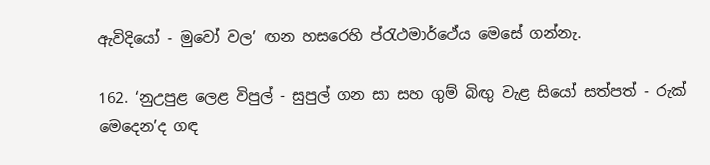ඇවිදියෝ - මුවෝ වල’ ඟන හසරෙහි ප්රැථමාර්ථේය මෙසේ ගන්නැ.

162. ‘නුඋපුළ ලෙළ විපුල් - සුපුල් ගන සා සහ ගුම් බිඟු වැළ සියෝ සත්පත් - රුක් මෙදෙන’ද ගඳ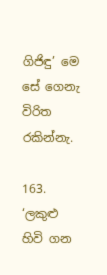ගිජිඳු’ මෙ සේ ගෙනැ විරිත රකින්නැ.

163. ‘ලකුළු හිවි ගන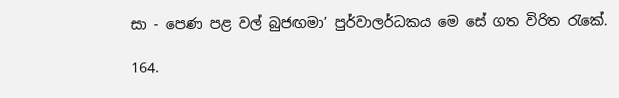සා - පෙණ පළ වල් බුජඟමා’ පුර්වාලර්ධකය මෙ සේ ගත විරිත රැකේ.

164.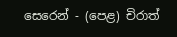සෙරෙන් - (පෙළ) චිරාත්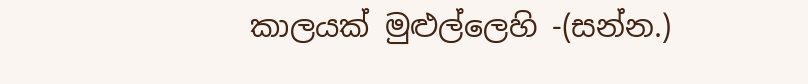කාලයක් මුළුල්ලෙහි -(සන්න.)